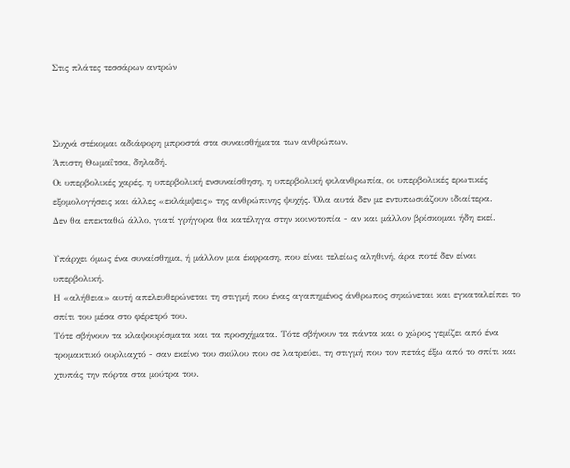Στις πλάτες τεσσάρων αντρών



Συχνά στέκομαι αδιάφορη μπροστά στα συναισθήματα των ανθρώπων.
Άπιστη Θωμαΐτσα, δηλαδή.
Οι υπερβολικές χαρές, η υπερβολική ενσυναίσθηση, η υπερβολική φιλανθρωπία, οι υπερβολικές ερωτικές εξομολογήσεις και άλλες «εκλάμψεις» της ανθρώπινης ψυχής. Όλα αυτά δεν με εντυπωσιάζουν ιδιαίτερα.
Δεν θα επεκταθώ άλλο, γιατί γρήγορα θα κατέληγα στην κοινοτοπία - αν και μάλλον βρίσκομαι ήδη εκεί.

Υπάρχει όμως ένα συναίσθημα, ή μάλλον μια έκφραση, που είναι τελείως αληθινή, άρα ποτέ δεν είναι υπερβολική.
Η «αλήθεια» αυτή απελευθερώνεται τη στιγμή που ένας αγαπημένος άνθρωπος σηκώνεται και εγκαταλείπει το σπίτι του μέσα στο φέρετρό του.
Τότε σβήνουν τα κλαψουρίσματα και τα προσχήματα. Τότε σβήνουν τα πάντα και ο χώρος γεμίζει από ένα τρομακτικό ουρλιαχτό - σαν εκείνο του σκύλου που σε λατρεύει, τη στιγμή που τον πετάς έξω από το σπίτι και χτυπάς την πόρτα στα μούτρα του.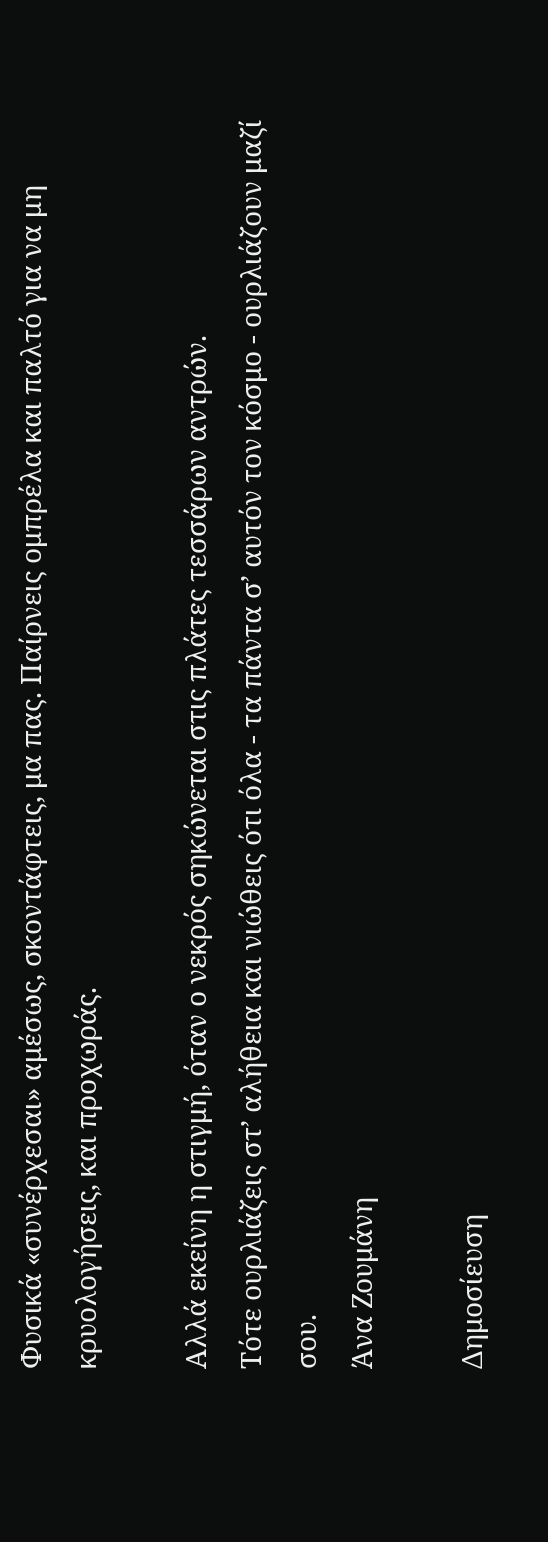Φυσικά «συνέρχεσαι» αμέσως, σκοντάφτεις, μα πας. Παίρνεις ομπρέλα και παλτό για να μη κρυολογήσεις, και προχωράς.

Αλλά εκείνη η στιγμή, όταν ο νεκρός σηκώνεται στις πλάτες τεσσάρων αντρών.
Τότε ουρλιάζεις στ’ αλήθεια και νιώθεις ότι όλα - τα πάντα σ’ αυτόν τον κόσμο - ουρλιάζουν μαζί σου.
Άνα Ζουμάνη

Δημοσίευση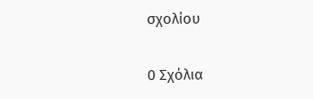σχολίου

0 Σχόλια